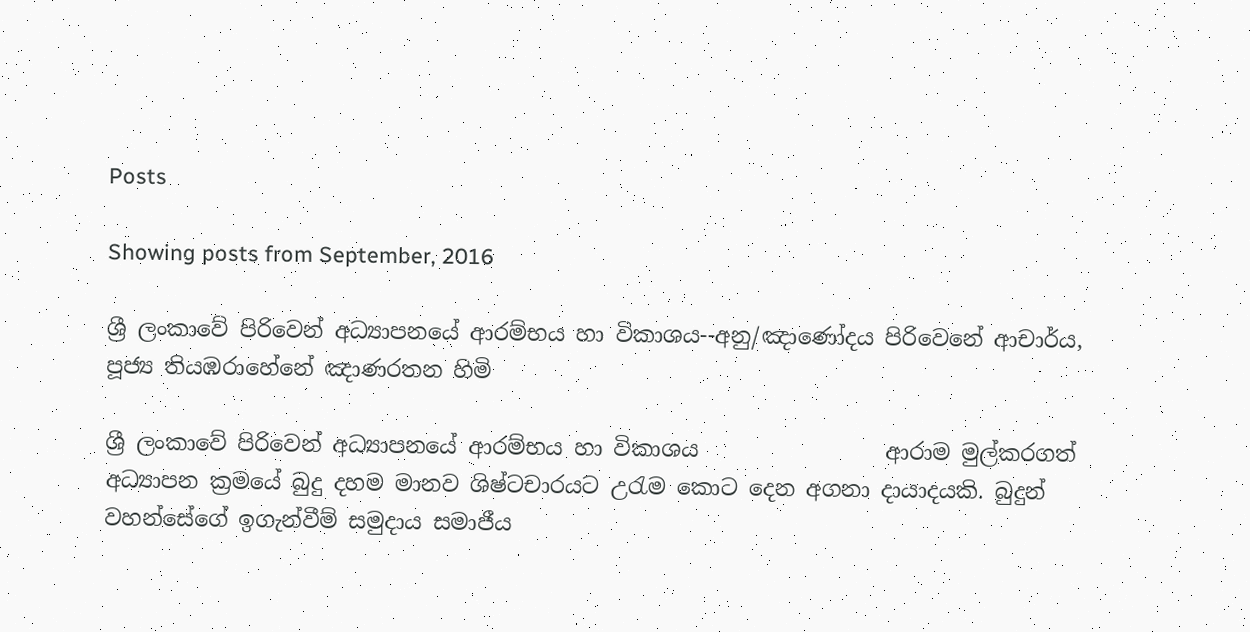Posts

Showing posts from September, 2016

ශ්‍රී ලංකාවේ පිරිවෙන් අධ්‍යාපනයේ ආරම්භය හා විකාශය--අනු/ඤාණෝදය පිරිවෙනේ ආචාර්ය, පූජ්‍ය තියඹරාහේනේ ඤාණරතන හිමි

ශ්‍රී ලංකාවේ පිරිවෙන් අධ්‍යාපනයේ ආරම්භය හා විකාශය                 ආරාම මුල්කරගත් අධ්‍යාපන ක්‍රමයේ බුදු දහම මානව ශිෂ්ටචාරයට උරැම කොට දෙන අගනා දායාදයකි. බුදුන් වහන්සේගේ ඉගැන්වීම් සමුදාය සමාජීය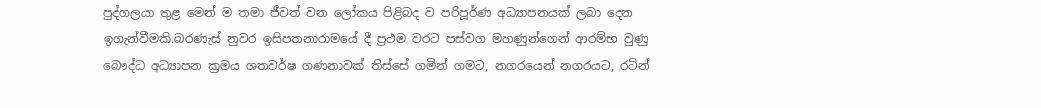පුද්ගලයා තුළ මෙන් ම තමා ජීවත් වන ලෝකය පිළිබද ව පරිපූර්ණ අධ්‍යාපනයක් ලබා දෙන ඉගැන්වීමකි.බරණැස් නුවර ඉසිපතනාරාමයේ දී ප්‍රථම වරට පස්වග මහණුන්ගෙන් ආරම්භ වුණු බෞද්ධ අධ්‍යාපන ක්‍රමය ශතවර්ෂ ගණනාවක් තිස්සේ ගමින් ගමට, නගරයෙන් නගරයට, රටින්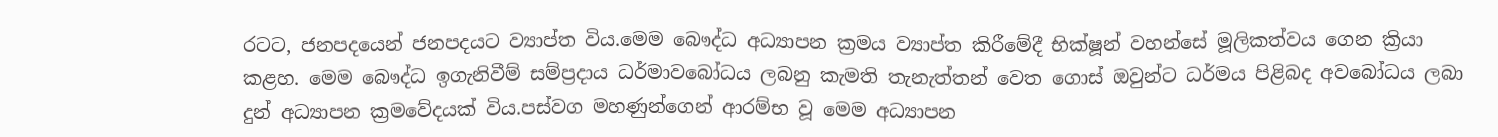රටට, ජනපදයෙන් ජනපදයට ව්‍යාප්ත විය.මෙම බෞද්ධ අධ්‍යාපන ක්‍රමය ව්‍යාප්ත කිරීමේදී භික්ෂූන් වහන්සේ මූලිකත්වය ගෙන ක්‍රියා කළහ. මෙම බෞද්ධ ඉගැනිවීම් සම්ප්‍රදාය ධර්මාවබෝධය ලබනු කැමති තැනැත්තන් වෙත ගොස් ඔවුන්ට ධර්මය පිළිබද අවබෝධය ලබා දුන් අධ්‍යාපන ක්‍රමවේදයක් විය.පස්වග මහණුන්ගෙන් ආරම්භ වූ මෙම අධ්‍යාපන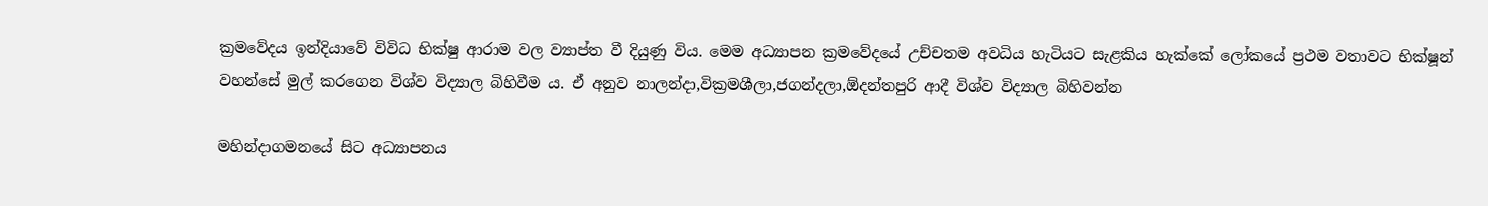ක්‍රමවේදය ඉන්දියාවේ විවිධ භික්ෂු ආරාම වල ව්‍යාප්ත වී දියුණු විය. මෙම අධ්‍යාපන ක්‍රමවේදයේ උච්චතම අවධිය හැටියට සැළකිය හැක්කේ ලෝකයේ ප්‍රථම වතාවට භික්ෂූන් වහන්සේ මුල් කරගෙන විශ්ව විද්‍යාල බිහිවීම ය. ඒ අනුව නාලන්දා,වික්‍රමශීලා,ජගන්දලා,ඕදන්තපුරි ආදී විශ්ව විද්‍යාල බිහිවන්න

මහින්දාගමනයේ සිට අධ්‍යාපනය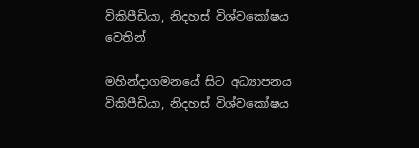විකිපීඩියා, නිදහස් විශ්වකෝෂය වෙතින්

මහින්දාගමනයේ සිට අධ්‍යාපනය විකිපීඩියා, නිදහස් විශ්වකෝෂය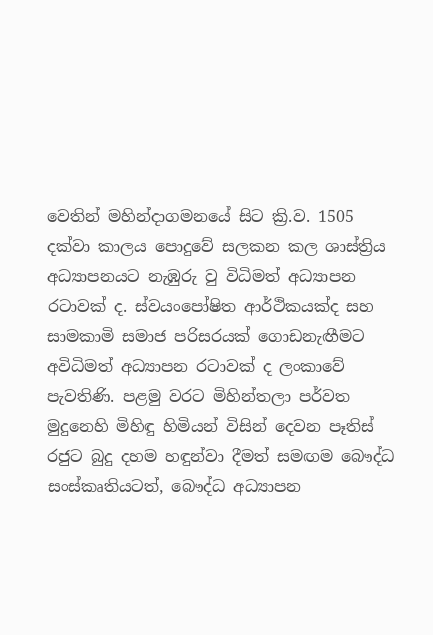වෙතින් මහින්දාගමනයේ සිට ක්‍රි.ව. 1505 දක්වා කාලය පොදුවේ සලකන කල ශාස්ත්‍රිය අධ්‍යාපනයට නැඹුරු වු විධිමත් අධ්‍යාපන රටාවක් ද. ස්වයංපෝෂිත ආර්ථිකයක්ද සහ සාමකාමි සමාජ පරිසරයක් ගොඩනැඟීමට අවිධිමත් අධ්‍යාපන රටාවක් ද ලංකාවේ පැවතිණි. පළමු වරට මිහින්තලා පර්වත මුදුනෙහි මිහිඳු හිමියන් විසින් දෙවන පෑතිස් රජුට බුදු දහම හඳුන්වා දීමත් සමඟම බෞද්ධ සංස්කෘතියටත්, බෞද්ධ අධ්‍යාපන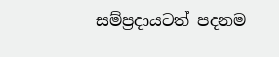සම්ප්‍රදායටත් පදනම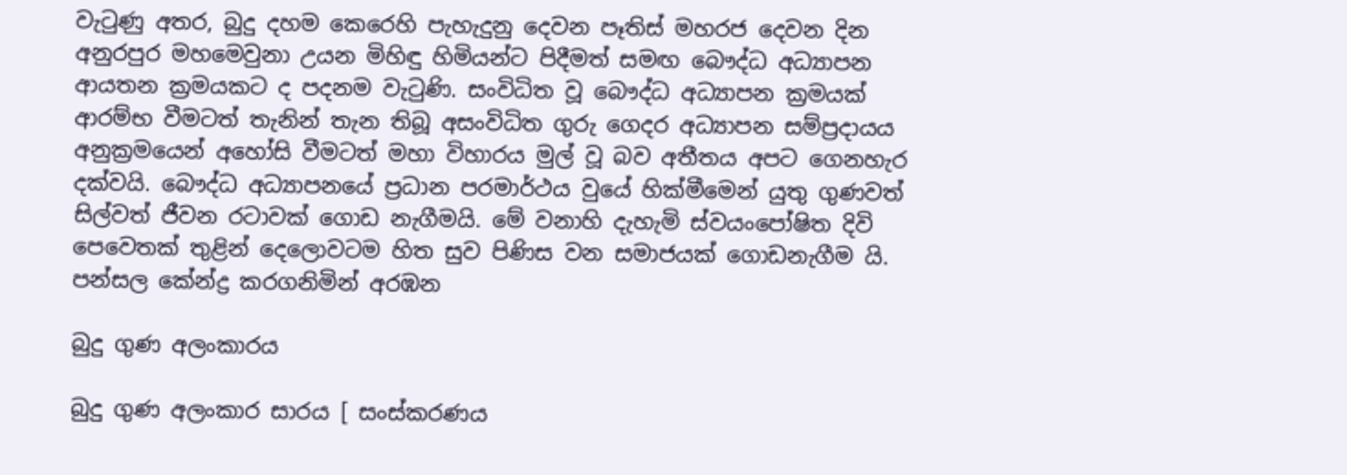වැටුණු අතර, බුදු දහම කෙරෙහි පැහැදුනු දෙවන පෑතිස් මහරජ දෙවන දින අනුරපුර මහමෙවුනා උයන මිහිඳු හිමියන්ට පිදීමත් සමඟ බෞද්ධ අධ්‍යාපන ආයතන ක්‍රමයකට ද පදනම වැටුණි. සංවිධිත වූ බෞද්ධ අධ්‍යාපන ක්‍රමයක් ආරම්භ වීමටත් තැනින් තැන තිබූ අසංවිධිත ගුරු ගෙදර අධ්‍යාපන සම්ප්‍රදායය අනුක්‍රමයෙන් අහෝසි වීමටත් මහා විහාරය මුල් වූ බව අතීතය අපට ගෙනහැර දක්වයි. බෞද්ධ අධ්‍යාපනයේ ප්‍රධාන පරමාර්ථය වුයේ හික්මීමෙන් යුතු ගුණවත් සිල්වත් ජීවන රටාවක් ගොඩ නැගීමයි. මේ වනාහි දැහැමි ස්වයංපෝෂිත දිවි පෙවෙතක් තුළින් දෙලොවටම හිත සුව පිණිස වන සමාජයක් ගොඩනැගීම යි. පන්සල කේන්ද්‍ර කරගනිමින් අරඹන

බුදු ගුණ අලංකාරය

බුදු ගුණ අලංකාර සාරය [ සංස්කරණය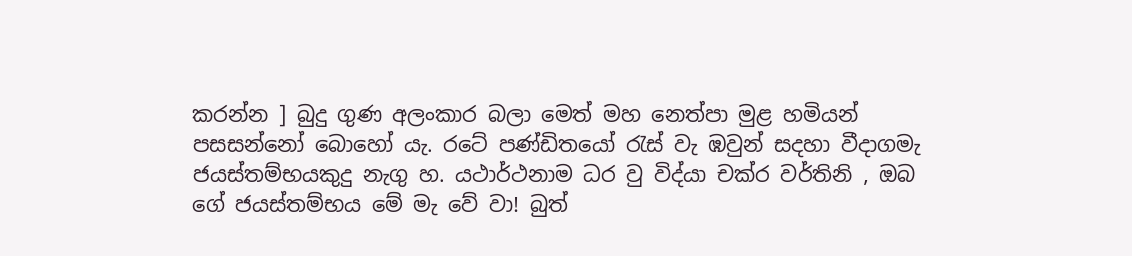කරන්න ] බුදු ගුණ අලංකාර බලා මෙත් මහ නෙත්පා මුළ හමියන් පසසන්නෝ බොහෝ යැ. රටේ පණ්ඩිතයෝ රැස් වැ ඹවුන් සදහා වීදාගමැ ජයස්තම්භයකුදු නැගු හ. යථාර්ථනාම ධර වු විද්යා චක්ර වර්තිනි , ඔබ ගේ ජයස්තම්භය මේ මැ වේ වා! බුත්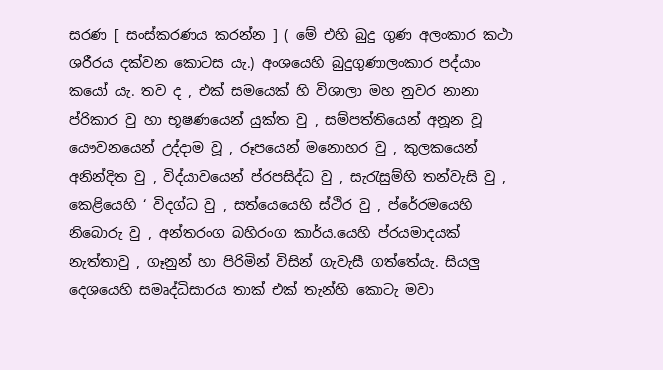සරණ [ සංස්කරණය කරන්න ] ( මේ එහි බුදු ගුණ අලංකාර කථා ශරීරය දක්වන කොටස යැ.) අංශයෙහි බුදුගුණාලංකාර පද්යාං කයෝ යැ. තව ද , එක් සමයෙක් හි විශාලා මහ නුවර නානා ප්රිකාර වු හා භූෂණයෙන් යුක්ත වු , සම්පත්තියෙන් අනූන වූ යෞවනයෙන් උද්දාම වූ , රූපයෙන් මනොහර වු , කුලකයෙන් අනින්දිත වු , විද්යාවයෙන් ප්රපසිද්ධ වු , සැරැසුම්හි තන්වැසි වු , කෙළියෙහි ‘ විදග්ධ වු , සත්යෙයෙහි ස්ථිර වු , ප්රේරමයෙහි නිබොරු වු , අන්තරංග බහිරංග කාර්ය.යෙහි ප්රයමාදයක් නැත්තාවු , ගෑනුන් හා පිරිමින් විසින් ගැවැසී ගත්තේයැ. සියලු දෙශයෙහි සමෘද්ධිසාරය තාක් එක් තැන්හි කොටැ මවා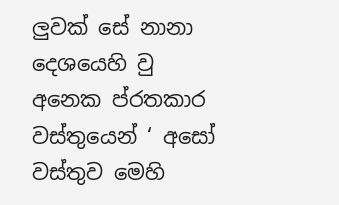ලුවක් සේ නානා දෙශයෙහි වු අනෙක ප්රතකාර වස්තුයෙන් ‘ අසෝ වස්තුව මෙහි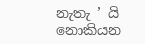නැතැ ’ යි නොකියන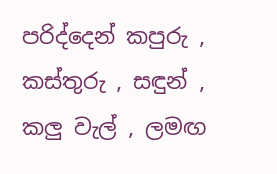පරිද්දෙන් කපුරු , කස්තුරු , සඳුන් , කලු වැල් , ලමඟ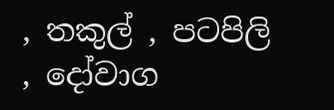, තකුල් , පටපිලි , දෝවාග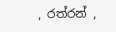, රත්රන් ,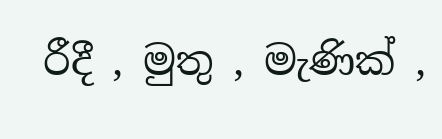රීදී , මුතු , මැණික් ,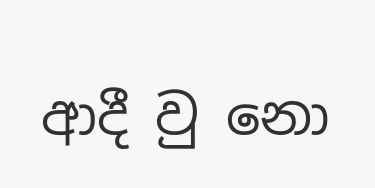ආදී වු නො